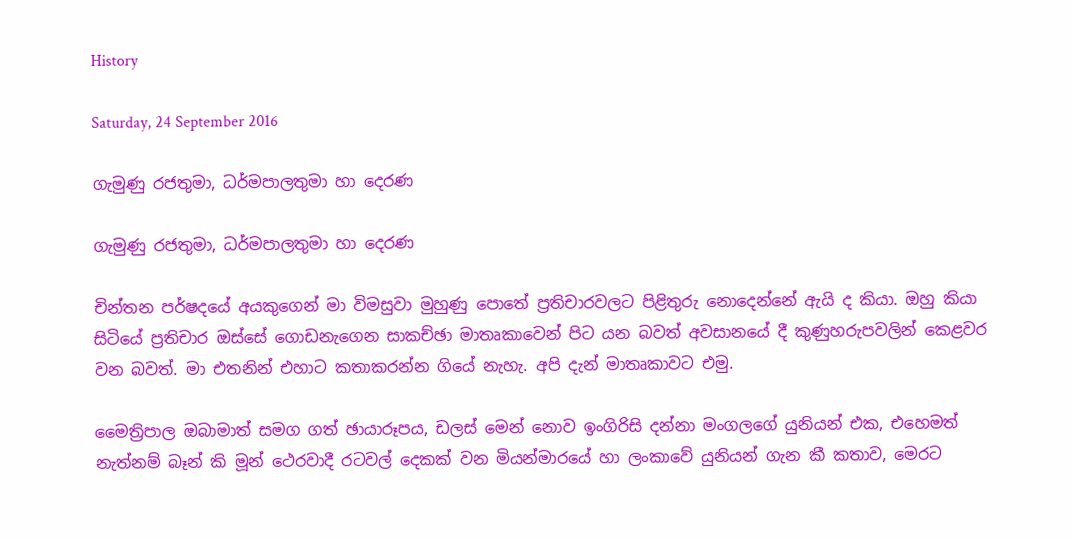History

Saturday, 24 September 2016

ගැමුණු රජතුමා, ධර්මපාලතුමා හා දෙරණ

ගැමුණු රජතුමා, ධර්මපාලතුමා හා දෙරණ

චින්තන පර්ෂදයේ අයකුගෙන් මා විමසුවා මුහුණු පොතේ ප්‍රතිචාරවලට පිළිතුරු නොදෙන්නේ ඇයි ද කියා. ඔහු කියා සිටියේ ප්‍රතිචාර ඔස්සේ ගොඩනැගෙන සාකච්ඡා මාතෘකාවෙන් පිට යන බවත් අවසානයේ දී කුණුහරුපවලින් කෙළවර වන බවත්. මා එතනින් එහාට කතාකරන්න ගියේ නැහැ. අපි දැන් මාතෘකාවට එමු.

මෛත්‍රිපාල ඔබාමාත් සමග ගත් ඡායාරූපය, ඩලස් මෙන් නොව ඉංගිරිසි දන්නා මංගලගේ යුනියන් එක, එහෙමත් නැත්නම් බෑන් කි මූන් ථෙරවාදී රටවල් දෙකක් වන මියන්මාරයේ හා ලංකාවේ යුනියන් ගැන කී කතාව, මෙරට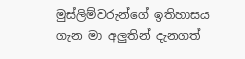මුස්ලිම්වරුන්ගේ ඉතිහාසය ගැන මා අලුතින් දැනගත්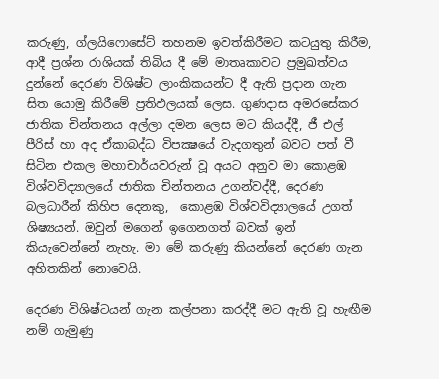කරුණු, ග්ලයිෆොසේට් තහනම ඉවත්කිරීමට කටයුතු කිරීම, ආදී ප්‍රශ්න රාශියක් තිබිය දී මේ මාතෘකාවට ප්‍රමුඛත්වය දුන්නේ දෙරණ විශිෂ්ට ලාංකිකයන්ට දී ඇති ප්‍රදාන ගැන සිත යොමු කිරීමේ ප්‍රතිඵලයක් ලෙස. ගුණදාස අමරසේකර ජාතික චින්තනය අල්ලා දමන ලෙස මට කියද්දී, ජී එල් පීරිස් හා අද ඒකාබද්ධ විපක්‍ෂයේ වැදගතුන් බවට පත් වී සිටින එකල මහාචාර්යවරුන් වූ අයට අනුව මා කොළඹ විශ්වවිද්‍යාලයේ ජාතික චින්තනය උගන්වද්දී, දෙරණ බලධාරීන් කිහිප දෙනකු,  කොළඹ විශ්වවිද්‍යාලයේ උගත් ශිෂ්‍යයන්. ඔවුන් මගෙන් ඉගෙනගත් බවක් ඉන් කියැවෙන්නේ නැහැ. මා මේ කරුණු කියන්නේ දෙරණ ගැන අහිතකින් නොවෙයි.

දෙරණ විශිෂ්ටයන් ගැන කල්පනා කරද්දී මට ඇති වූ හැඟීම නම් ගැමුණු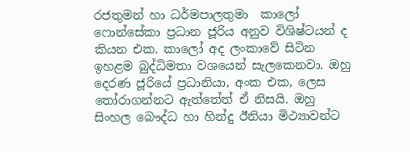රජතුමන් හා ධර්මපාලතුමා  කාලෝ ෆොන්සේකා ප්‍රධාන ජූරිය අනුව විශිෂ්ටයන් ද කියන එක. කාලෝ අද ලංකාවේ සිටින ඉහළම බුද්ධිමතා වශයෙන් සැලකෙනවා. ඔහු දෙරණ ජූරියේ ප්‍රධානියා, අංක එක, ලෙස තෝරාගන්නට ඇත්තේත් ඒ නිසයි. ඔහු සිංහල බෞද්ධ හා හින්දු ඊනියා මිථ්‍යාවන්ට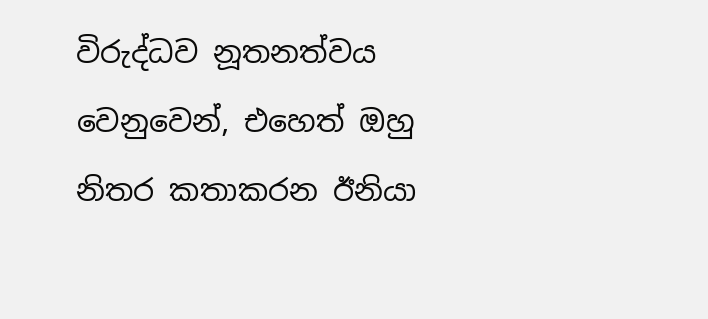විරුද්ධව නූතනත්වය වෙනුවෙන්, එහෙත් ඔහු නිතර කතාකරන ඊනියා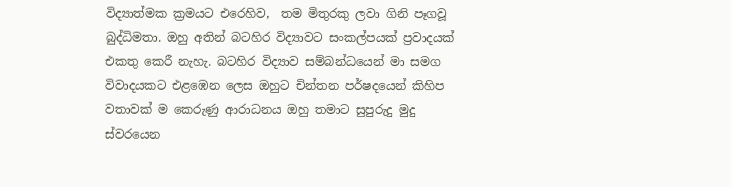විද්‍යාත්මක ක්‍රමයට එරෙහිව,  තම මිතුරකු ලවා ගිනි පෑගවූ බුද්ධිමතා. ඔහු අතින් බටහිර විද්‍යාවට සංකල්පයක් ප්‍රවාදයක් එකතු කෙරී නැහැ. බටහිර විද්‍යාව සම්බන්ධයෙන් මා සමග විවාදයකට එළඹෙන ලෙස ඔහුට චින්තන පර්ෂදයෙන් කිහිප වතාවක් ම කෙරුණු ආරාධනය ඔහු තමාට සුපුරුදු මුදු ස්වරයෙන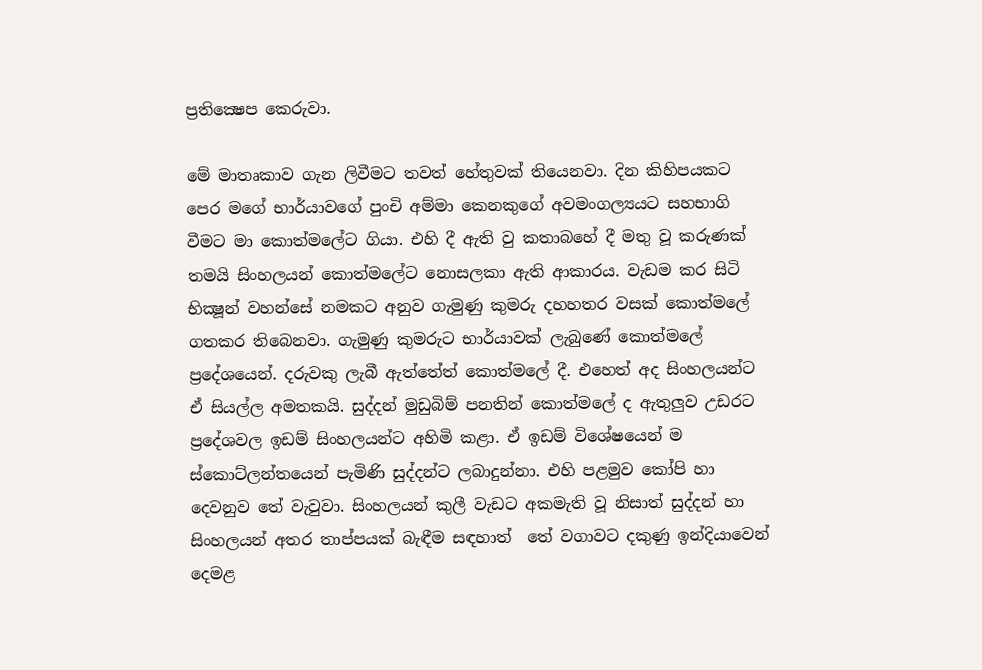ප්‍රතික්‍ෂෙප කෙරුවා.

මේ මාතෘකාව ගැන ලිවීමට තවත් හේතුවක් තියෙනවා. දින කිහිපයකට පෙර මගේ භාර්යාවගේ පුංචි අම්මා කෙනකුගේ අවමංගල්‍යයට සහභාගි වීමට මා කොත්මලේට ගියා. එහි දී ඇති වු කතාබහේ දී මතු වූ කරුණක් තමයි සිංහලයන් කොත්මලේට නොසලකා ඇති ආකාරය. වැඩම කර සිටි භික්‍ෂූන් වහන්සේ නමකට අනුව ගැමුණු කුමරු දහහතර වසක් කොත්මලේ ගතකර තිබෙනවා. ගැමුණු කුමරුට භාර්යාවක් ලැබුණේ කොත්මලේ ප්‍රදේශයෙන්. දරුවකු ලැබී ඇත්තේත් කොත්මලේ දී. එහෙත් අද සිංහලයන්ට ඒ සියල්ල අමතකයි. සුද්දන් මුඩුබිම් පනතින් කොත්මලේ ද ඇතුලුව උඩරට ප්‍රදේශවල ඉඩම් සිංහලයන්ට අහිමි කළා. ඒ ඉඩම් විශේෂයෙන් ම ස්කොට්ලන්තයෙන් පැමිණි සුද්දන්ට ලබාදුන්නා. එහි පළමුව කෝපි හා දෙවනුව තේ වැවුවා. සිංහලයන් කුලී වැඩට අකමැති වූ නිසාත් සුද්දන් හා සිංහලයන් අතර තාප්පයක් බැඳීම සඳහාත්  තේ වගාවට දකුණු ඉන්දියාවෙන් දෙමළ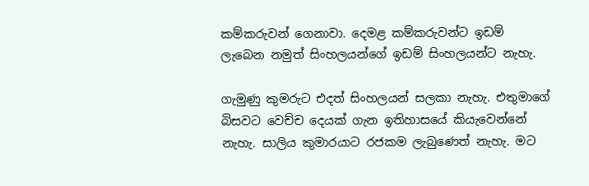කම්කරුවන් ගෙනාවා. දෙමළ කම්කරුවන්ට ඉඩම් ලැබෙන නමුත් සිංහලයන්ගේ ඉඩම් සිංහලයන්ට නැහැ.

ගැමුණු කුමරුට එදත් සිංහලයන් සලකා නැහැ. එතුමාගේ බිසවට වෙච්ච දෙයක් ගැන ඉතිහාසයේ කියැවෙන්නේ නැහැ. සාලිය කුමාරයාට රජකම ලැබුණෙත් නැහැ. මට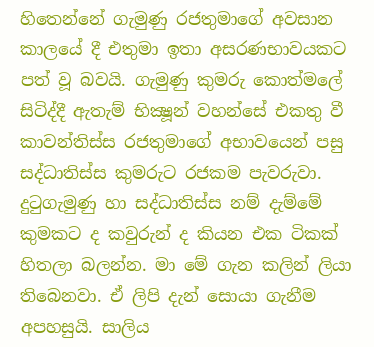හිතෙන්නේ ගැමුණු රජතුමාගේ අවසාන කාලයේ දී එතුමා ඉතා අසරණභාවයකට පත් වූ බවයි. ගැමුණු කුමරු කොත්මලේ සිටිද්දී ඇතැම් භික්‍ෂූන් වහන්සේ එකතු වී කාවන්තිස්ස රජතුමාගේ අභාවයෙන් පසු සද්ධාතිස්ස කුමරුට රජකම පැවරුවා. දුටුගැමුණු හා සද්ධාතිස්ස නම් දැම්මේ කුමකට ද කවුරුන් ද කියන එක ටිකක් හිතලා බලන්න. මා මේ ගැන කලින් ලියා තිබෙනවා. ඒ ලිපි දැන් සොයා ගැනීම අපහසුයි. සාලිය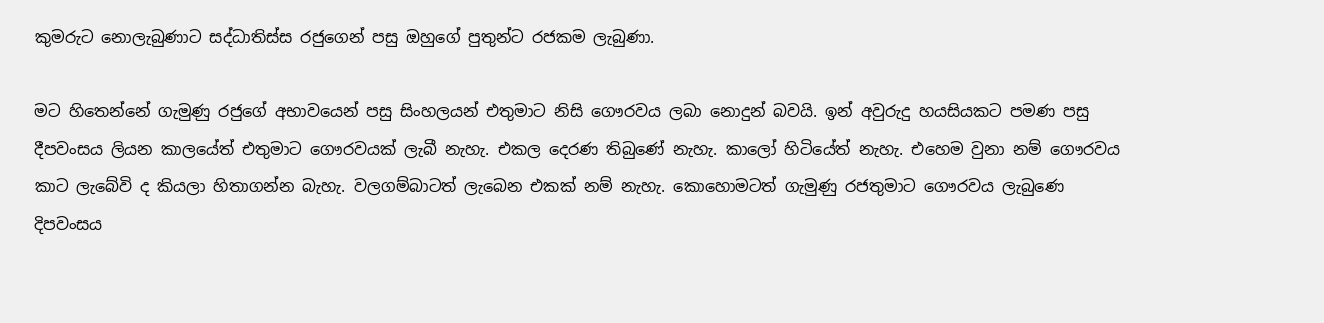කුමරුට නොලැබුණාට සද්ධාතිස්ස රජුගෙන් පසු ඔහුගේ පුතුන්ට රජකම ලැබුණා.

මට හිතෙන්නේ ගැමුණු රජුගේ අභාවයෙන් පසු සිංහලයන් එතුමාට නිසි ගෞරවය ලබා නොදුන් බවයි. ඉන් අවුරුදු හයසියකට පමණ පසු දීපවංසය ලියන කාලයේත් එතුමාට ගෞරවයක් ලැබී නැහැ. එකල දෙරණ තිබුණේ නැහැ. කාලෝ හිටියේත් නැහැ. එහෙම වුනා නම් ගෞරවය කාට ලැබේවි ද කියලා හිතාගන්න බැහැ. වලගම්බාටත් ලැබෙන එකක් නම් නැහැ. කොහොමටත් ගැමුණු රජතුමාට ගෞරවය ලැබුණෙ දිපවංසය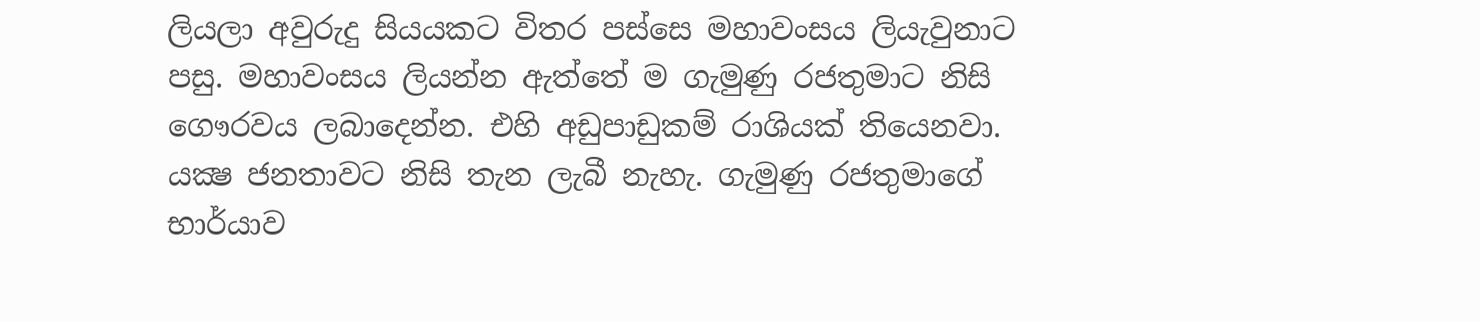ලියලා අවුරුදු සියයකට විතර පස්සෙ මහාවංසය ලියැවුනාට පසු. මහාවංසය ලියන්න ඇත්තේ ම ගැමුණු රජතුමාට නිසි ගෞරවය ලබාදෙන්න. එහි අඩුපාඩුකම් රාශියක් තියෙනවා. යක්‍ෂ ජනතාවට නිසි තැන ලැබී නැහැ. ගැමුණු රජතුමාගේ භාර්යාව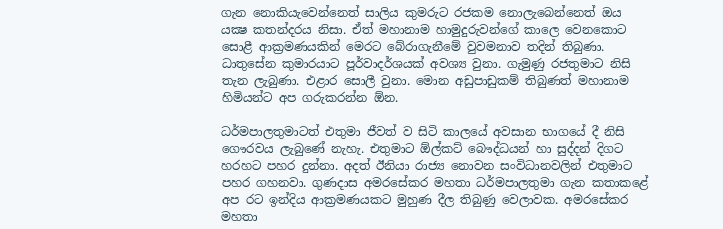ගැන නොකියැවෙන්නෙත් සාලිය කුමරුට රජකම නොලැබෙන්නෙත් ඔය යක්‍ෂ කතන්දරය නිසා. ඒත් මහානාම හාමුදුරුවන්ගේ කාලෙ වෙනකොට සොළී ආක්‍රමණයකින් මෙරට බේරාගැනීමේ වුවමනාව තදින් තිබුණා. ධාතුසේන කුමාරයාට පූර්වාදර්ශයක් අවශ්‍ය වුනා. ගැමුණු රජතුමාට නිසි තැන ලැබුණා. එළාර සොලී වුනා. මොන අඩුපාඩුකම් තිබුණත් මහානාම හිමියන්ට අප ගරුකරන්න ඕන.

ධර්මපාලතුමාටත් එතුමා ජීවත් ව සිටි කාලයේ අවසාන භාගයේ දී නිසි ගෞරවය ලැබුණේ නැහැ. එතුමාට ඕල්කට් බෞද්ධයන් හා සුද්දන් දිගට හරහට පහර දුන්නා. අදත් ඊනියා රාජ්‍ය නොවන සංවිධානවලින් එතුමාට පහර ගහනවා. ගුණදාස අමරසේකර මහතා ධර්මපාලතුමා ගැන කතාකළේ අප රට ඉන්දිය ආක්‍රමණයකට මුහුණ දීල තිබුණු වෙලාවක. අමරසේකර මහතා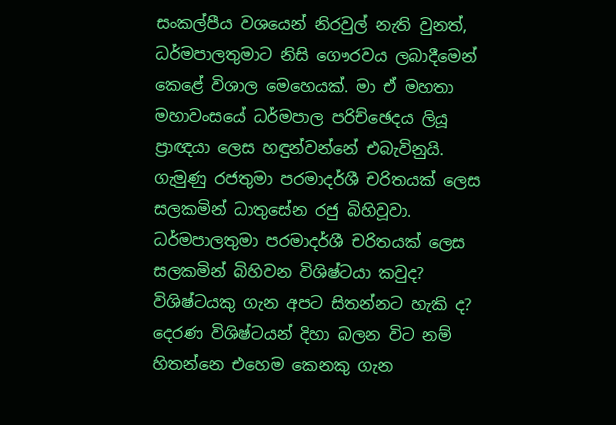සංකල්පීය වශයෙන් නිරවුල් නැති වුනත්, ධර්මපාලතුමාට නිසි ගෞරවය ලබාදීමෙන් කෙළේ විශාල මෙහෙයක්. මා ඒ මහතා මහාවංසයේ ධර්මපාල පරිච්ඡෙදය ලියූ ප්‍රාඥයා ලෙස හඳුන්වන්නේ එබැවිනුයි. ගැමුණු රජතුමා පරමාදර්ශී චරිතයක් ලෙස සලකමින් ධාතුසේන රජු බිහිවූවා. ධර්මපාලතුමා පරමාදර්ශී චරිතයක් ලෙස සලකමින් බිහිවන විශිෂ්ටයා කවුද? විශිෂ්ටයකු ගැන අපට සිතන්නට හැකි ද? දෙරණ විශිෂ්ටයන් දිහා බලන විට නම් හිතන්නෙ එහෙම කෙනකු ගැන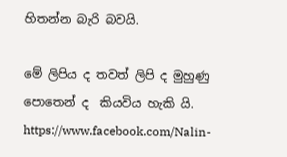හිතන්න බැරි බවයි.

මේ ලිපිය ද තවත් ලිපි ද මුහුණු පොතෙන් ද  කියවිය හැකි යි.
https://www.facebook.com/Nalin-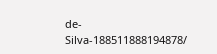de-Silva-188511888194878/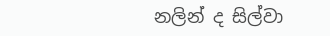නලින් ද සිල්වා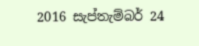2016 සැප්තැම්බර් 24